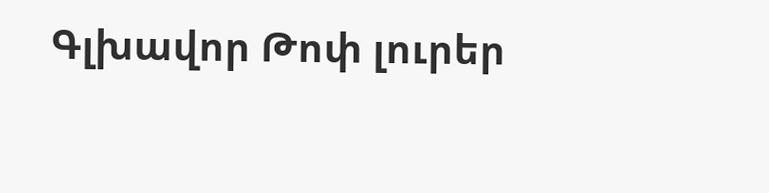Գլխավոր Թոփ լուրեր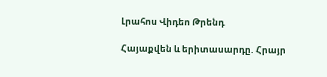Լրահոս Վիդեո Թրենդ

Հայաքվեն և երիտասարդը. Հրայր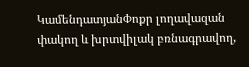ԿամենդատյանՓոքր լողավազան փակող և խրտվիլակ բռնագրավող,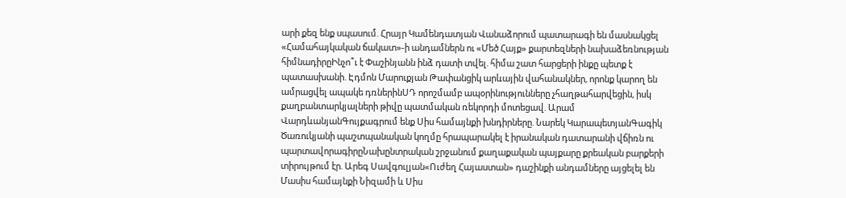արի քեզ ենք սպասում. Հրայր Կամենդատյան Վանաձորում պատարագի են մասնակցել «Համահայկական ճակատ»-ի անդամներն ու «Մեծ Հայք» քարտեզների նախաձեռնության հիմնադիրըԻնչո՞ւ է Փաշինյանն ինձ դատի տվել. հիմա շատ հարցերի ինքը պետք է պատասխանի. Էդմոն Մարուքյան Թափանցիկ արևային վահանակներ, որոնք կարող են ամրացվել ապակե դռներինՍԴ որոշմամբ ապօրինությունները չհաղթահարվեցին, իսկ քաղբանտարկյալների թիվը պատմական ռեկորդի մոտեցավ. Արամ ՎարդևանյանԳույքագրում ենք Սիս համայնքի խնդիրները. Նարեկ ԿարապետյանԳագիկ Ծառուկյանի պաշտպանական կողմը հրապարակել է իրանական դատարանի վճիռն ու պարտավորագիրըՆախընտրական շրջանում քաղաքական պայքարը քրեական բարքերի տիրույթում էր. Արեգ Սավգուլյան«Ուժեղ Հայաստան» դաշինքի անդամները այցելել են Մասիս համայնքի Նիզամի և Սիս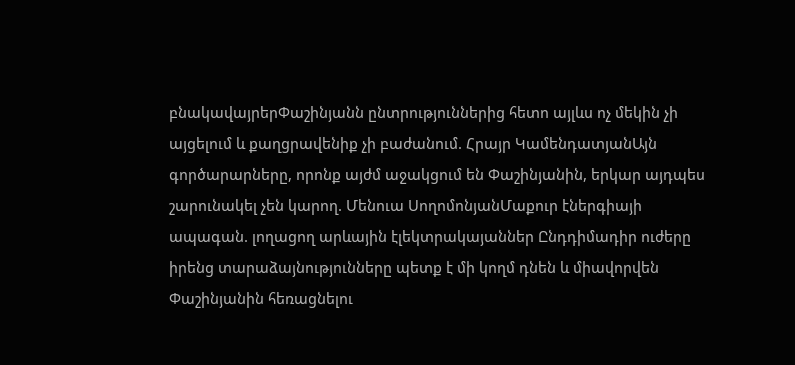բնակավայրերՓաշինյանն ընտրություններից հետո այլևս ոչ մեկին չի այցելում և քաղցրավենիք չի բաժանում. Հրայր ԿամենդատյանԱյն գործարարները, որոնք այժմ աջակցում են Փաշինյանին, երկար այդպես շարունակել չեն կարող. Մենուա ՍողոմոնյանՄաքուր էներգիայի ապագան. լողացող արևային էլեկտրակայաններ Ընդդիմադիր ուժերը իրենց տարաձայնությունները պետք է մի կողմ դնեն և միավորվեն Փաշինյանին հեռացնելու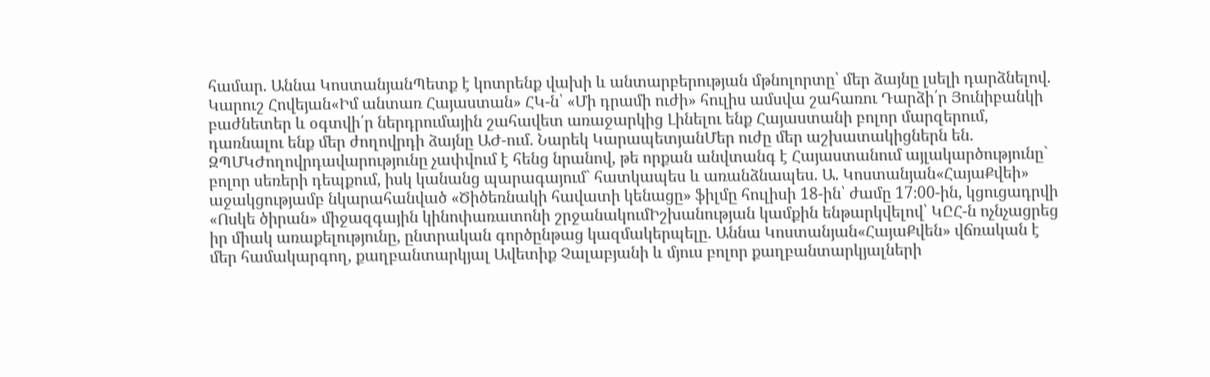համար. Աննա ԿոստանյանՊետք է կոտրենք վախի և անտարբերության մթնոլորտը՝ մեր ձայնը լսելի դարձնելով. Կարուշ Հովեյան«Իմ անտառ Հայաստան» ՀԿ-ն՝ «Մի դրամի ուժի» հուլիս ամսվա շահառու Դարձի՛ր Յունիբանկի բաժնետեր և օգտվի՛ր ներդրումային շահավետ առաջարկից Լինելու ենք Հայաստանի բոլոր մարզերում, դառնալու ենք մեր ժողովրդի ձայնը ԱԺ-ում. Նարեկ ԿարապետյանՄեր ուժը մեր աշխատակիցներն են. ԶՊՄԿԺողովրդավարությունը չափվում է հենց նրանով, թե որքան անվտանգ է Հայաստանում այլակարծությունը` բոլոր սեռերի դեպքում, իսկ կանանց պարագայում` հատկապես և առանձնապես. Ա. Կոստանյան«ՀայաՔվեի» աջակցությամբ նկարահանված «Ծիծեռնակի հավատի կենացը» ֆիլմը հուլիսի 18-ին՝ ժամը 17։00-ին, կցուցադրվի «Ոսկե ծիրան» միջազգային կինոփառատոնի շրջանակումԻշխանության կամքին ենթարկվելով՝ ԿԸՀ-ն ոչնչացրեց իր միակ առաքելությունը, ընտրական գործընթաց կազմակերպելը. Աննա Կոստանյան«ՀայաՔվեն» վճռական է մեր համակարգող, քաղբանտարկյալ Ավետիք Չալաբյանի և մյուս բոլոր քաղբանտարկյալների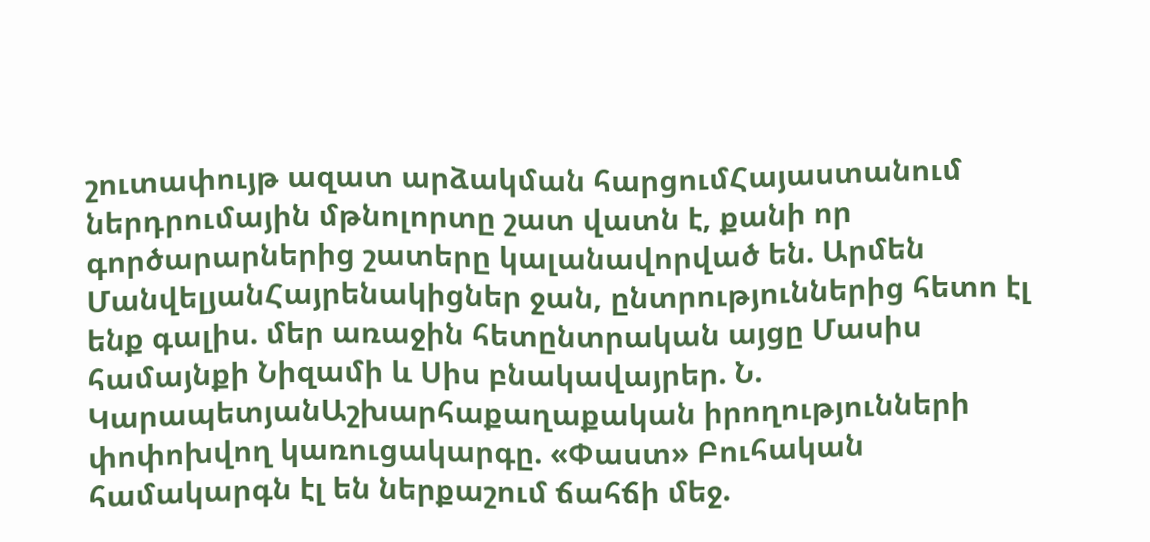շուտափույթ ազատ արձակման հարցումՀայաստանում ներդրումային մթնոլորտը շատ վատն է, քանի որ գործարարներից շատերը կալանավորված են. Արմեն ՄանվելյանՀայրենակիցներ ջան, ընտրություններից հետո էլ ենք գալիս. մեր առաջին հետընտրական այցը Մասիս համայնքի Նիզամի և Սիս բնակավայրեր. Ն. ԿարապետյանԱշխարհաքաղաքական իրողությունների փոփոխվող կառուցակարգը. «Փաստ» Բուհական համակարգն էլ են ներքաշում ճահճի մեջ.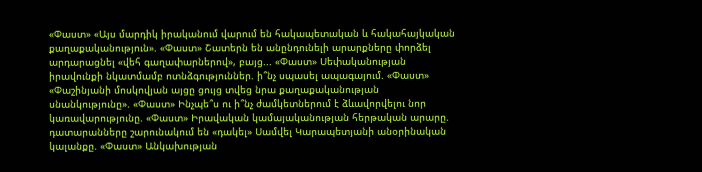«Փաստ» «Այս մարդիկ իրականում վարում են հակապետական և հակահայկական քաղաքականություն». «Փաստ» Շատերն են անընդունելի արարքները փորձել արդարացնել «վեհ գաղափարներով», բայց... «Փաստ» Սեփականության իրավունքի նկատմամբ ոտնձգություններ. ի՞նչ սպասել ապագայում. «Փաստ» «Փաշինյանի մոսկովյան այցը ցույց տվեց նրա քաղաքականության սնանկությունը». «Փաստ» Ինչպե՞ս ու ի՞նչ ժամկետներում է ձևավորվելու նոր կառավարությունը. «Փաստ» Իրավական կամայականության հերթական արարը. դատարանները շարունակում են «դակել» Սամվել Կարապետյանի անօրինական կալանքը. «Փաստ» Անկախության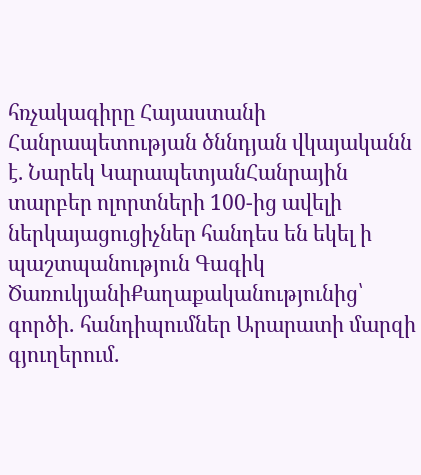հռչակագիրը Հայաստանի Հանրապետության ծննդյան վկայականն է. Նարեկ ԿարապետյանՀանրային տարբեր ոլորտների 100-ից ավելի ներկայացուցիչներ հանդես են եկել ի պաշտպանություն Գագիկ ԾառուկյանիՔաղաքականությունից՝ գործի․ հանդիպումներ Արարատի մարզի գյուղերում․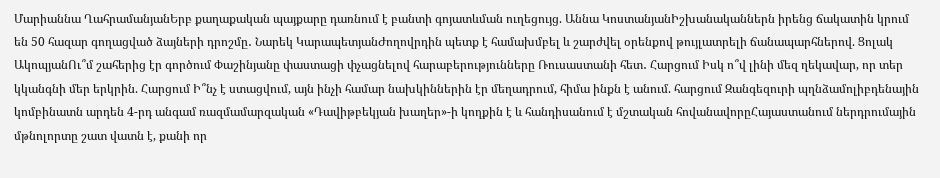Մարիաննա ՂահրամանյանԵրբ քաղաքական պայքարը դառնում է բանտի գոյատևման ուղեցույց. Աննա ԿոստանյանԻշխանականներն իրենց ճակատին կրում են 50 հազար գողացված ձայների դրոշմը․ Նարեկ ԿարապետյանԺողովրդին պետք է համախմբել և շարժվել օրենքով թույլատրելի ճանապարհներով. Ցոլակ ԱկոպյանՈւ՞մ շահերից էր գործում Փաշինյանը փաստացի փչացնելով հարաբերությունները Ռուսաստանի հետ․ Հարցում Իսկ ո՞վ լինի մեզ ղեկավար, որ տեր կկանգնի մեր երկրին. Հարցում Ի՞նչ է ստացվում, այն ինչի համար նախկիններին էր մեղադրում, հիմա ինքն է անում. հարցում Զանգեզուրի պղնձամոլիբդենային կոմբինատն արդեն 4-րդ անգամ ռազմամարզական «Դավիթբեկյան խաղեր»-ի կողքին է և հանդիսանում է մշտական հովանավորըՀայաստանում ներդրումային մթնոլորտը շատ վատն է, քանի որ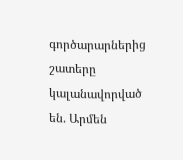գործարարներից շատերը կալանավորված են. Արմեն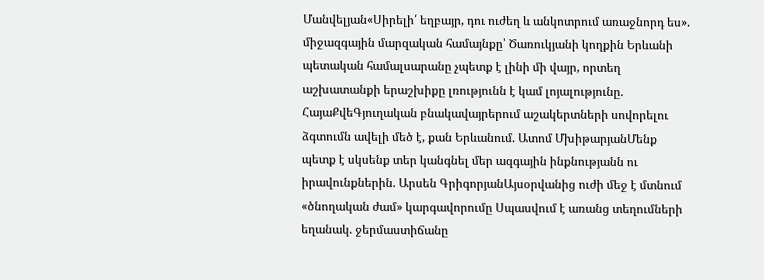Մանվելյան«Սիրելի՛ եղբայր, դու ուժեղ և անկոտրում առաջնորդ ես». միջազգային մարզական համայնքը՝ Ծառուկյանի կողքին Երևանի պետական համալսարանը չպետք է լինի մի վայր, որտեղ աշխատանքի երաշխիքը լռությունն է կամ լոյալությունը. ՀայաՔվեԳյուղական բնակավայրերում աշակերտների սովորելու ձգտումն ավելի մեծ է, քան Երևանում. Ատոմ ՄխիթարյանՄենք պետք է սկսենք տեր կանգնել մեր ազգային ինքնությանն ու իրավունքներին. Արսեն ԳրիգորյանԱյսօրվանից ուժի մեջ է մտնում «ծնողական ժամ» կարգավորումը Սպասվում է առանց տեղումների եղանակ. ջերմաստիճանը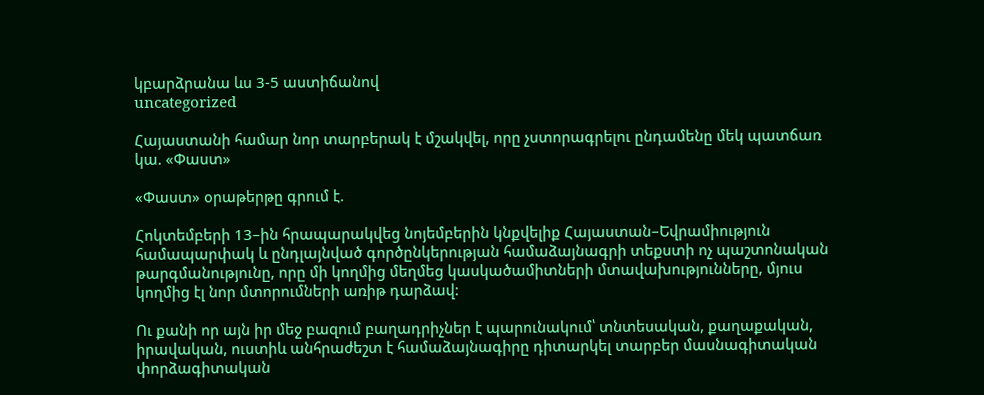կբարձրանա ևս 3-5 աստիճանով
uncategorized

Հայաստանի համար նոր տարբերակ է մշակվել, որը չստորագրելու ընդամենը մեկ պատճառ կա. «Փաստ»

«Փաստ» օրաթերթը գրում է.

Հոկտեմբերի 13–ին հրապարակվեց նոյեմբերին կնքվելիք Հայաստան–Եվրամիություն համապարփակ և ընդլայնված գործընկերության համաձայնագրի տեքստի ոչ պաշտոնական թարգմանությունը, որը մի կողմից մեղմեց կասկածամիտների մտավախությունները, մյուս կողմից էլ նոր մտորումների առիթ դարձավ:

Ու քանի որ այն իր մեջ բազում բաղադրիչներ է պարունակում՝ տնտեսական, քաղաքական, իրավական, ուստիև անհրաժեշտ է համաձայնագիրը դիտարկել տարբեր մասնագիտական փորձագիտական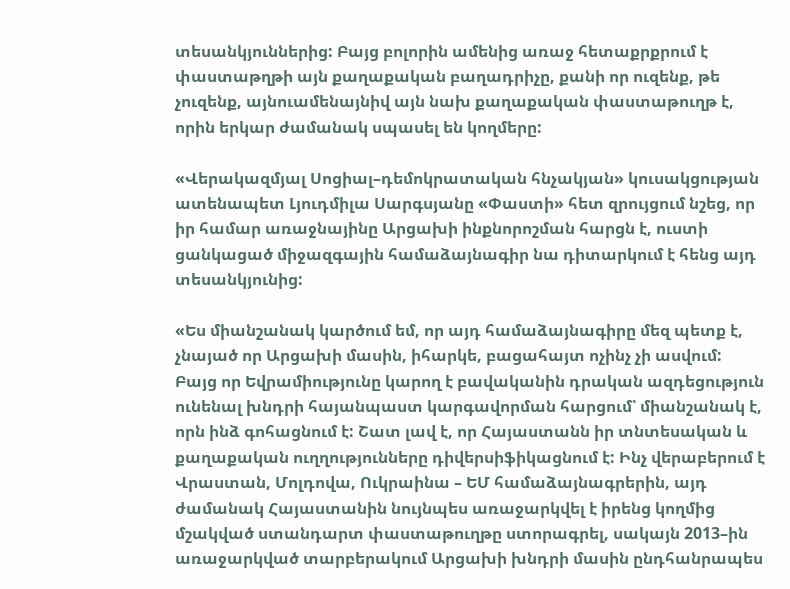տեսանկյուններից: Բայց բոլորին ամենից առաջ հետաքրքրում է փաստաթղթի այն քաղաքական բաղադրիչը, քանի որ ուզենք, թե չուզենք, այնուամենայնիվ այն նախ քաղաքական փաստաթուղթ է, որին երկար ժամանակ սպասել են կողմերը:

«Վերակազմյալ Սոցիալ–դեմոկրատական հնչակյան» կուսակցության ատենապետ Լյուդմիլա Սարգսյանը «Փաստի» հետ զրույցում նշեց, որ իր համար առաջնայինը Արցախի ինքնորոշման հարցն է, ուստի ցանկացած միջազգային համաձայնագիր նա դիտարկում է հենց այդ տեսանկյունից:

«Ես միանշանակ կարծում եմ, որ այդ համաձայնագիրը մեզ պետք է, չնայած որ Արցախի մասին, իհարկե, բացահայտ ոչինչ չի ասվում: Բայց որ Եվրամիությունը կարող է բավականին դրական ազդեցություն ունենալ խնդրի հայանպաստ կարգավորման հարցում՝ միանշանակ է, որն ինձ գոհացնում է: Շատ լավ է, որ Հայաստանն իր տնտեսական և քաղաքական ուղղությունները դիվերսիֆիկացնում է: Ինչ վերաբերում է Վրաստան, Մոլդովա, Ուկրաինա – ԵՄ համաձայնագրերին, այդ ժամանակ Հայաստանին նույնպես առաջարկվել է իրենց կողմից մշակված ստանդարտ փաստաթուղթը ստորագրել, սակայն 2013–ին առաջարկված տարբերակում Արցախի խնդրի մասին ընդհանրապես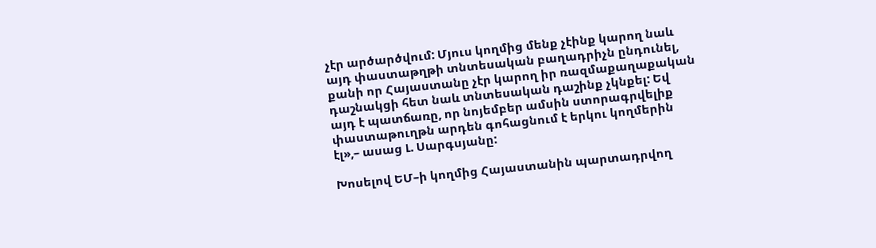չէր արծարծվում: Մյուս կողմից մենք չէինք կարող նաև այդ փաստաթղթի տնտեսական բաղադրիչն ընդունել, քանի որ Հայաստանը չէր կարող իր ռազմաքաղաքական դաշնակցի հետ նաև տնտեսական դաշինք չկնքել: Եվ այդ է պատճառը, որ նոյեմբեր ամսին ստորագրվելիք փաստաթուղթն արդեն գոհացնում է երկու կողմերին էլ»,– ասաց Լ. Սարգսյանը:

Խոսելով ԵՄ–ի կողմից Հայաստանին պարտադրվող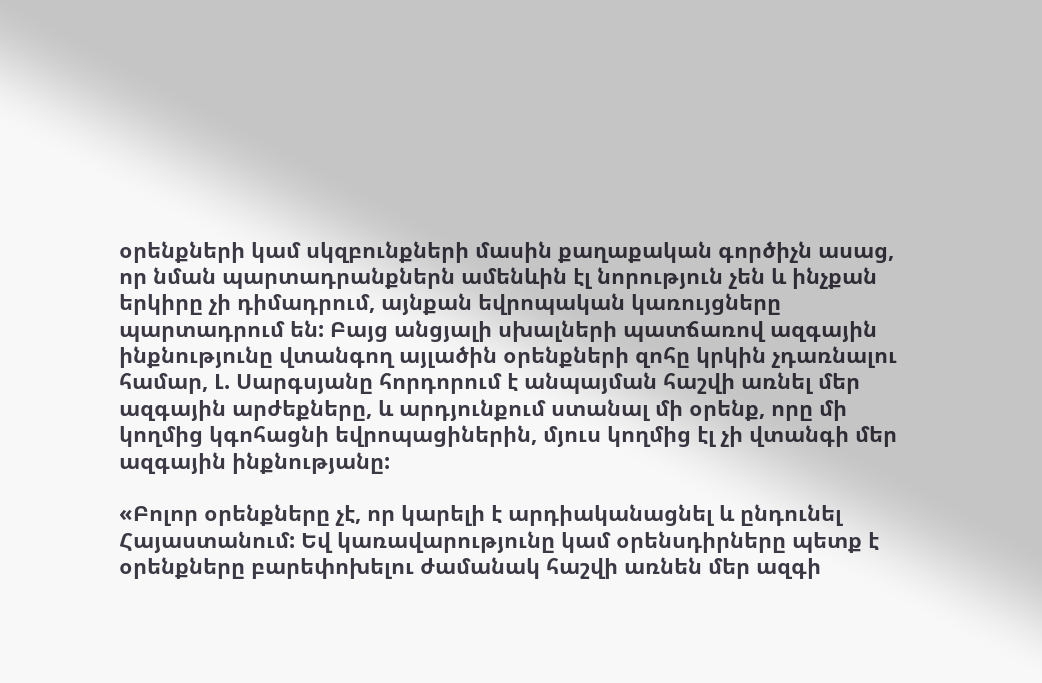օրենքների կամ սկզբունքների մասին քաղաքական գործիչն ասաց, որ նման պարտադրանքներն ամենևին էլ նորություն չեն և ինչքան երկիրը չի դիմադրում, այնքան եվրոպական կառույցները պարտադրում են: Բայց անցյալի սխալների պատճառով ազգային ինքնությունը վտանգող այլածին օրենքների զոհը կրկին չդառնալու համար, Լ. Սարգսյանը հորդորում է անպայման հաշվի առնել մեր ազգային արժեքները, և արդյունքում ստանալ մի օրենք, որը մի կողմից կգոհացնի եվրոպացիներին, մյուս կողմից էլ չի վտանգի մեր ազգային ինքնությանը:

«Բոլոր օրենքները չէ, որ կարելի է արդիականացնել և ընդունել Հայաստանում: Եվ կառավարությունը կամ օրենսդիրները պետք է օրենքները բարեփոխելու ժամանակ հաշվի առնեն մեր ազգի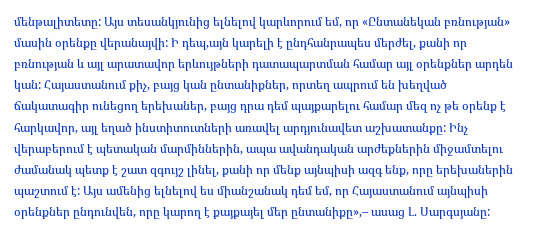մենթալիտետը: Այս տեսանկյունից ելնելով կարևորում եմ, որ «Ընտանեկան բռնության» մասին օրենքը վերանայվի: Ի դեպ,այն կարելի է ընդհանրապես մերժել, քանի որ բռնության և այլ արատավոր երևույթների դատապարտման համար այլ օրենքներ արդեն կան: Հայաստանում քիչ, բայց կան ընտանիքներ, որտեղ ապրում են խեղված ճակատագիր ունեցող երեխաներ, բայց դրա դեմ պայքարելու համար մեզ ոչ թե օրենք է հարկավոր, այլ եղած ինստիտուտների առավել արդյունավետ աշխատանքը: Ինչ վերաբերում է պետական մարմիններին, ապա ավանդական արժեքներին միջամտելու ժամանակ պետք է շատ զգույշ լինել, քանի որ մենք այնպիսի ազգ ենք, որը երեխաներին պաշտում է: Այս ամենից ելնելով ես միանշանակ դեմ եմ, որ Հայաստանում այնպիսի օրենքներ ընդունվեն, որը կարող է քայքայել մեր ընտանիքը»,– ասաց Լ. Սարգսյանը: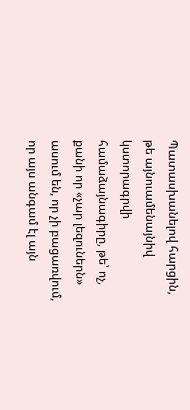Պատասխանելով հարցին, թե այնուամենայնիվ կստորագրվի համաձայնագիրը, թե՝ ոչ, քանի որ «չար լեզուներն» ասում են, որ չի բացառվում, որ այս անգամ էլ այն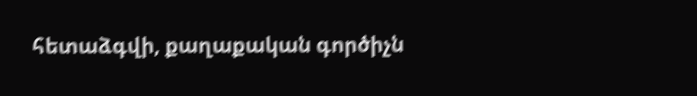հետաձգվի, քաղաքական գործիչն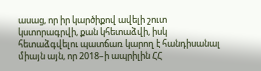ասաց, որ իր կարծիքով ավելի շուտ կստորագրվի, քան կհետաձվի, իսկ հետաձգվելու պատճառ կարող է հանդիսանալ միայն այն, որ 2018–ի ապրիլին ՀՀ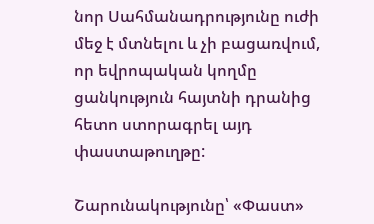նոր Սահմանադրությունը ուժի մեջ է մտնելու և չի բացառվում, որ եվրոպական կողմը ցանկություն հայտնի դրանից հետո ստորագրել այդ փաստաթուղթը:

Շարունակությունը՝ «Փաստ»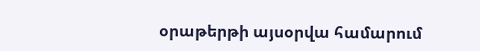օրաթերթի այսօրվա համարում